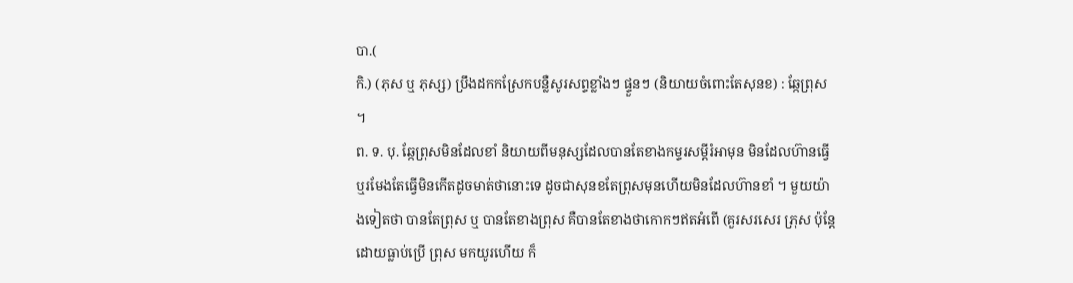បា.(
កិ.) (ភុស ឬ ភុស្ស) ប្រឹងដកកស្រែកបន្លឺសូរសព្ទខ្លាំងៗ ផ្ទួនៗ (និយាយចំពោះតែសុនខ) : ឆ្កែព្រុស ។
ព. ទ. បុ. ឆ្កែព្រុសមិនដែលខាំ និយាយពីមនុស្សដែលបានតែខាងកម្ទរសម្ដីរំអាមុន មិនដែលហ៊ានធ្វើ ឬរមែងតែធ្វើមិនកើតដូចមាត់ថានោះទេ ដូចជាសុនខតែព្រុសមុនហើយមិនដែលហ៊ានខាំ ។ មួយយ៉ាងទៀតថា បានតែព្រុស ឬ បានតែខាងព្រុស គឺបានតែខាងថាកោកៗឥតអំពើ (គួរសរសេរ ភ្រុស ប៉ុន្តែដោយធ្លាប់ប្រើ ព្រុស មកយូរហើយ ក៏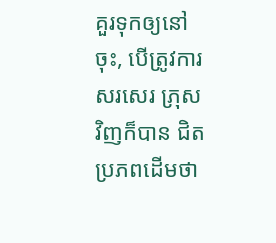គួរទុកឲ្យនៅចុះ, បើត្រូវការសរសេរ ភ្រុស វិញក៏បាន ជិតប្រភពដើមថា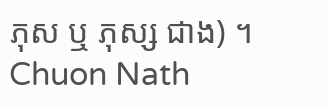ភុស ឬ ភុស្ស ជាង) ។
Chuon Nath